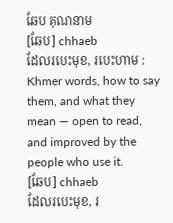ឆែប គុណនាម
[ឆែប] chhaeb
ដែលរបេះមុខ, របេះហាម :
Khmer words, how to say them, and what they mean — open to read, and improved by the people who use it.
[ឆែប] chhaeb
ដែលរបេះមុខ, រ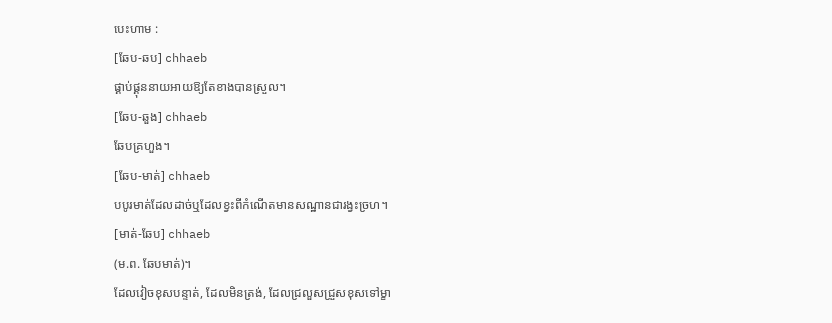បេះហាម :
[ឆែប-ឆប] chhaeb
ផ្គាប់ផ្គុននាយអាយឱ្យតែខាងបានស្រួល។
[ឆែប-ឆួង] chhaeb
ឆែបគ្រហួង។
[ឆែប-មាត់] chhaeb
បបូរមាត់ដែលដាច់ឬដែលខ្វះពីកំណើតមានសណ្ឋានជារង្វះច្រហ។
[មាត់-ឆែប] chhaeb
(ម.ព. ឆែបមាត់)។
ដែលវៀចខុសបន្ទាត់, ដែលមិនត្រង់, ដែលជ្រលួសជ្រួសខុសទៅម្ខា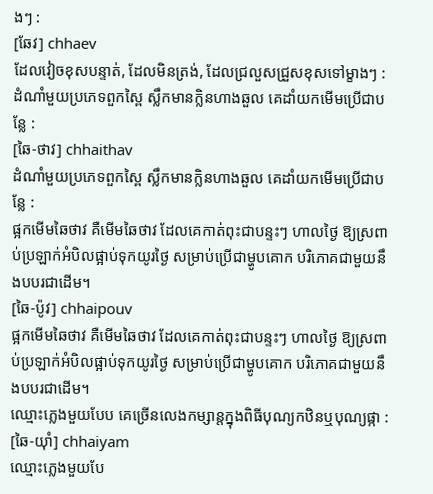ងៗ :
[ឆែវ] chhaev
ដែលវៀចខុសបន្ទាត់, ដែលមិនត្រង់, ដែលជ្រលួសជ្រួសខុសទៅម្ខាងៗ :
ដំណាំមួយប្រភេទពួកស្ពៃ ស្លឹកមានក្លិនហាងឆួល គេដាំយកមើមប្រើជាបន្លែ :
[ឆៃ-ថាវ] chhaithav
ដំណាំមួយប្រភេទពួកស្ពៃ ស្លឹកមានក្លិនហាងឆួល គេដាំយកមើមប្រើជាបន្លែ :
ផ្អកមើមឆៃថាវ គឺមើមឆៃថាវ ដែលគេកាត់ពុះជាបន្ទះៗ ហាលថ្ងៃ ឱ្យស្រពាប់ប្រឡាក់អំបិលផ្អាប់ទុកយូរថ្ងៃ សម្រាប់ប្រើជាម្ហូបគោក បរិភោគជាមួយនឹងបបរជាដើម។
[ឆៃ-ប៉ូវ] chhaipouv
ផ្អកមើមឆៃថាវ គឺមើមឆៃថាវ ដែលគេកាត់ពុះជាបន្ទះៗ ហាលថ្ងៃ ឱ្យស្រពាប់ប្រឡាក់អំបិលផ្អាប់ទុកយូរថ្ងៃ សម្រាប់ប្រើជាម្ហូបគោក បរិភោគជាមួយនឹងបបរជាដើម។
ឈ្មោះភ្លេងមួយបែប គេច្រើនលេងកម្សាន្តក្នុងពិធីបុណ្យកឋិនឬបុណ្យផ្កា :
[ឆៃ-យ៉ាំ] chhaiyam
ឈ្មោះភ្លេងមួយបែ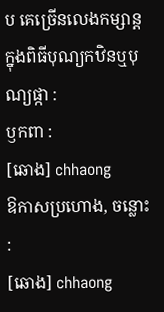ប គេច្រើនលេងកម្សាន្តក្នុងពិធីបុណ្យកឋិនឬបុណ្យផ្កា :
ឫកពា :
[ឆោង] chhaong
ឱកាសប្រហោង, ចន្លោះ :
[ឆោង] chhaong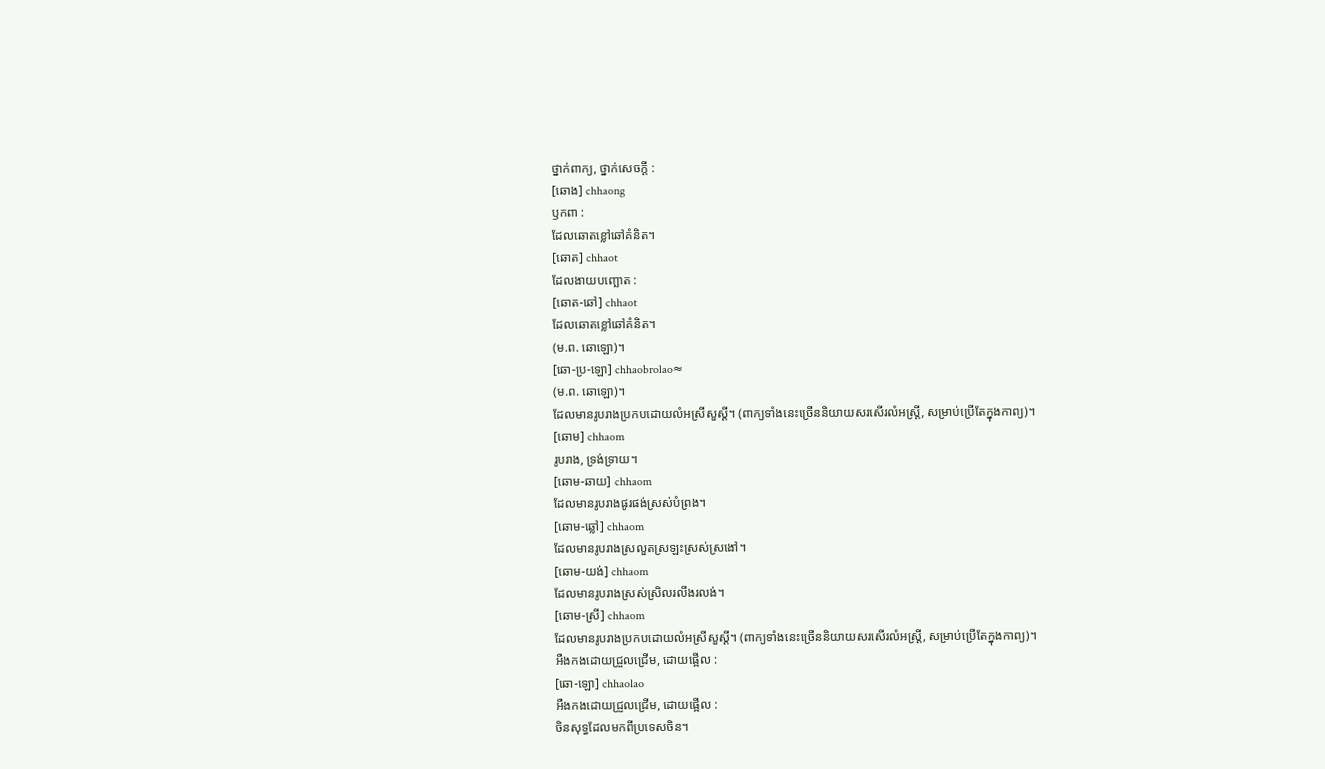ថ្នាក់ពាក្យ, ថ្នាក់សេចក្ដី :
[ឆោង] chhaong
ឫកពា :
ដែលឆោតខ្លៅឆៅគំនិត។
[ឆោត] chhaot
ដែលងាយបញ្ឆោត :
[ឆោត-ឆៅ] chhaot
ដែលឆោតខ្លៅឆៅគំនិត។
(ម.ព. ឆោឡោ)។
[ឆោ-ប្រ-ឡោ] chhaobrolao≈
(ម.ព. ឆោឡោ)។
ដែលមានរូបរាងប្រកបដោយលំអស្រីសួស្ដី។ (ពាក្យទាំងនេះច្រើននិយាយសរសើរលំអស្ត្រី, សម្រាប់ប្រើតែក្នុងកាព្យ)។
[ឆោម] chhaom
រូបរាង, ទ្រង់ទ្រាយ។
[ឆោម-ឆាយ] chhaom
ដែលមានរូបរាងផូរផង់ស្រស់បំព្រង។
[ឆោម-ឆ្លៅ] chhaom
ដែលមានរូបរាងស្រលួតស្រឡះស្រស់ស្រងៅ។
[ឆោម-យង់] chhaom
ដែលមានរូបរាងស្រស់ស្រិលរលីងរលង់។
[ឆោម-ស្រី] chhaom
ដែលមានរូបរាងប្រកបដោយលំអស្រីសួស្ដី។ (ពាក្យទាំងនេះច្រើននិយាយសរសើរលំអស្ត្រី, សម្រាប់ប្រើតែក្នុងកាព្យ)។
អឺងកងដោយជ្រួលជ្រើម, ដោយផ្អើល :
[ឆោ-ឡោ] chhaolao
អឺងកងដោយជ្រួលជ្រើម, ដោយផ្អើល :
ចិនសុទ្ធដែលមកពីប្រទេសចិន។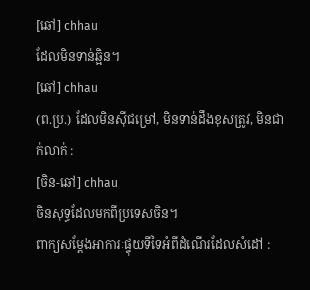[ឆៅ] chhau
ដែលមិនទាន់ឆ្អិន។
[ឆៅ] chhau
(ព.ប្រ.) ដែលមិនស៊ីជម្រៅ, មិនទាន់ដឹងខុសត្រូវ, មិនជាក់លាក់ :
[ចិន-ឆៅ] chhau
ចិនសុទ្ធដែលមកពីប្រទេសចិន។
ពាក្យសម្ដែងអាការៈផ្ទុយទីទៃអំពីដំណើរដែលសំដៅ :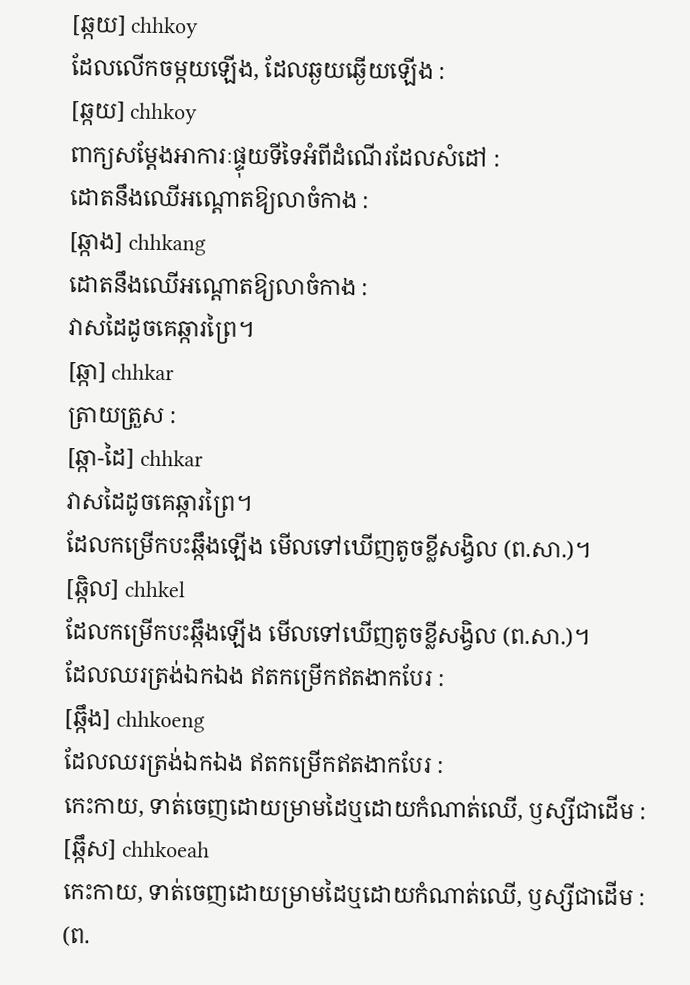[ឆ្កយ] chhkoy
ដែលលើកចម្កយឡើង, ដែលឆ្ងយឆ្ងើយឡើង :
[ឆ្កយ] chhkoy
ពាក្យសម្ដែងអាការៈផ្ទុយទីទៃអំពីដំណើរដែលសំដៅ :
ដោតនឹងឈើអណ្ដោតឱ្យលាចំកាង :
[ឆ្កាង] chhkang
ដោតនឹងឈើអណ្ដោតឱ្យលាចំកាង :
វាសដៃដូចគេឆ្ការព្រៃ។
[ឆ្កា] chhkar
ត្រាយត្រួស :
[ឆ្កា-ដៃ] chhkar
វាសដៃដូចគេឆ្ការព្រៃ។
ដែលកម្រើកបះឆ្កឹងឡើង មើលទៅឃើញតូចខ្លីសង្វិល (ព.សា.)។
[ឆ្កិល] chhkel
ដែលកម្រើកបះឆ្កឹងឡើង មើលទៅឃើញតូចខ្លីសង្វិល (ព.សា.)។
ដែលឈរត្រង់ឯកឯង ឥតកម្រើកឥតងាកបែរ :
[ឆ្កឹង] chhkoeng
ដែលឈរត្រង់ឯកឯង ឥតកម្រើកឥតងាកបែរ :
កេះកាយ, ទាត់ចេញដោយម្រាមដៃឬដោយកំណាត់ឈើ, ឫស្សីជាដើម :
[ឆ្កឹស] chhkoeah
កេះកាយ, ទាត់ចេញដោយម្រាមដៃឬដោយកំណាត់ឈើ, ឫស្សីជាដើម :
(ព.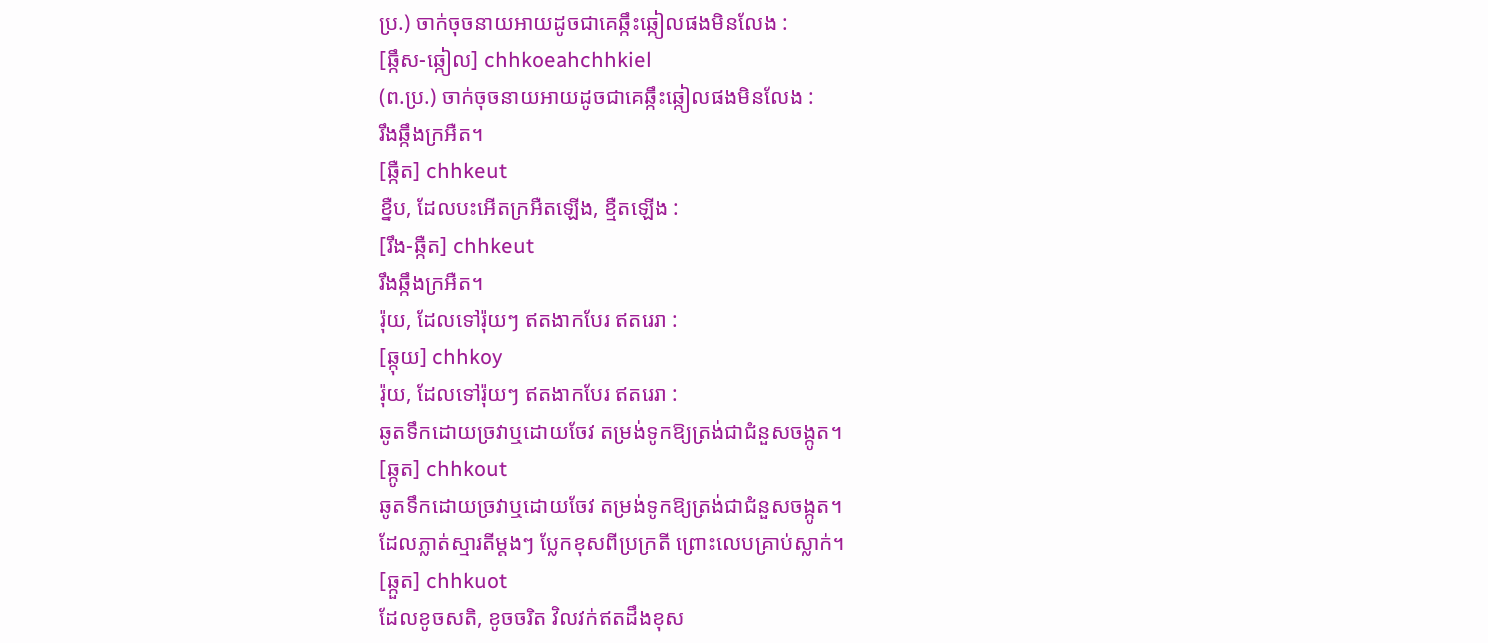ប្រ.) ចាក់ចុចនាយអាយដូចជាគេឆ្កឹះឆ្កៀលផងមិនលែង :
[ឆ្កឹស-ឆ្កៀល] chhkoeahchhkiel
(ព.ប្រ.) ចាក់ចុចនាយអាយដូចជាគេឆ្កឹះឆ្កៀលផងមិនលែង :
រឹងឆ្កឹងក្រអឺត។
[ឆ្កឺត] chhkeut
ខ្នឺប, ដែលបះអើតក្រអឺតឡើង, ខ្មឺតឡើង :
[រឹង-ឆ្កឺត] chhkeut
រឹងឆ្កឹងក្រអឺត។
រ៉ុយ, ដែលទៅរ៉ុយៗ ឥតងាកបែរ ឥតរេរា :
[ឆ្កុយ] chhkoy
រ៉ុយ, ដែលទៅរ៉ុយៗ ឥតងាកបែរ ឥតរេរា :
ឆូតទឹកដោយច្រវាឬដោយចែវ តម្រង់ទូកឱ្យត្រង់ជាជំនួសចង្កូត។
[ឆ្កូត] chhkout
ឆូតទឹកដោយច្រវាឬដោយចែវ តម្រង់ទូកឱ្យត្រង់ជាជំនួសចង្កូត។
ដែលភ្លាត់ស្មារតីម្ដងៗ ប្លែកខុសពីប្រក្រតី ព្រោះលេបគ្រាប់ស្លាក់។
[ឆ្កួត] chhkuot
ដែលខូចសតិ, ខូចចរិត វិលវក់ឥតដឹងខុស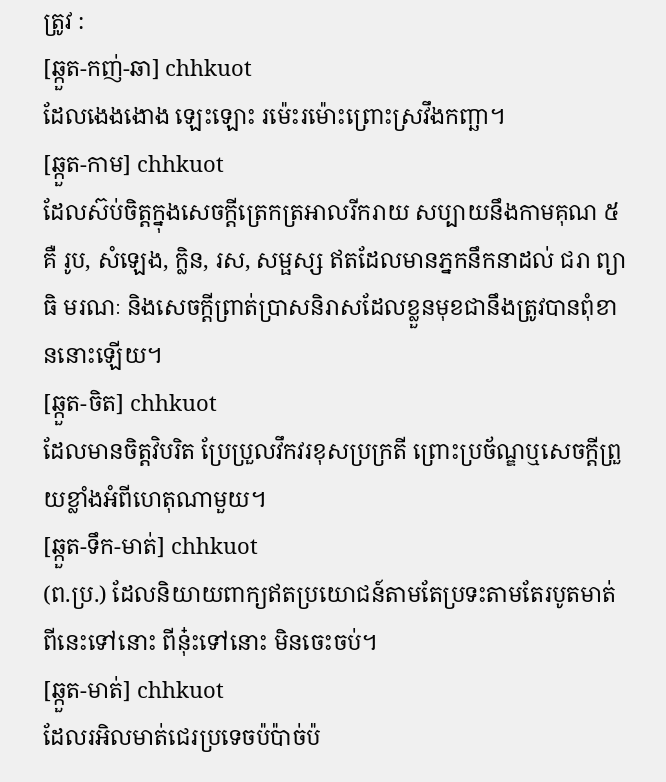ត្រូវ :
[ឆ្កួត-កញ់-ឆា] chhkuot
ដែលងេងងោង ឡេះឡោះ រម៉េះរម៉ោះព្រោះស្រវឹងកញ្ឆា។
[ឆ្កួត-កាម] chhkuot
ដែលស៊ប់ចិត្តក្នុងសេចក្ដីត្រេកត្រអាលរីករាយ សប្បាយនឹងកាមគុណ ៥គឺ រូប, សំឡេង, ក្លិន, រស, សម្ផស្ស ឥតដែលមានភ្នកនឹកនាដល់ ជរា ព្យាធិ មរណៈ និងសេចក្ដីព្រាត់ប្រាសនិរាសដែលខ្លួនមុខជានឹងត្រូវបានពុំខាននោះឡើយ។
[ឆ្កួត-ចិត] chhkuot
ដែលមានចិត្តវិបរិត ប្រែប្រួលវឹកវរខុសប្រក្រតី ព្រោះប្រច័ណ្ឌឬសេចក្ដីព្រួយខ្លាំងអំពីហេតុណាមួយ។
[ឆ្កួត-ទឹក-មាត់] chhkuot
(ព.ប្រ.) ដែលនិយាយពាក្យឥតប្រយោជន៍តាមតែប្រទះតាមតែរបូតមាត់ ពីនេះទៅនោះ ពីនុ៎ះទៅនោះ មិនចេះចប់។
[ឆ្កួត-មាត់] chhkuot
ដែលរអិលមាត់ជេរប្រទេចប៉ប៉ាច់ប៉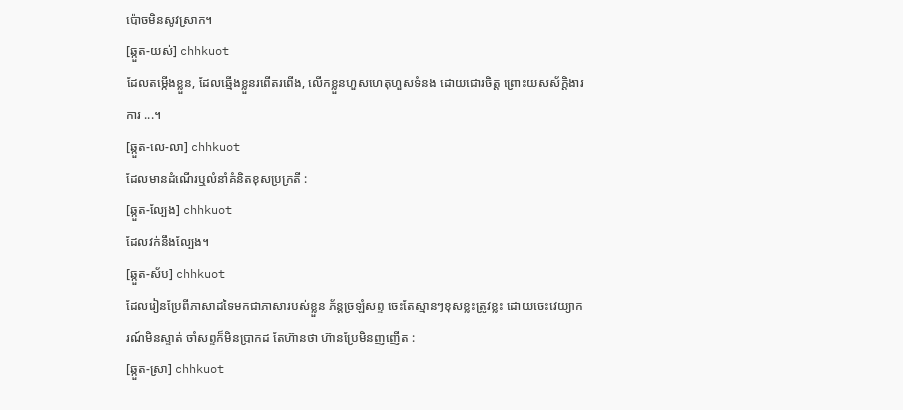ប៉ោចមិនសូវស្រាក។
[ឆ្កួត-យស់] chhkuot
ដែលតម្កើងខ្លួន, ដែលឆ្មើងខ្លួនរពើតរពើង, លើកខ្លួនហួសហេតុហួសទំនង ដោយជោរចិត្ត ព្រោះយសស័ក្ដិងារការ ...។
[ឆ្កួត-លេ-លា] chhkuot
ដែលមានដំណើរឬលំនាំគំនិតខុសប្រក្រតី :
[ឆ្កួត-ល្បែង] chhkuot
ដែលវក់នឹងល្បែង។
[ឆ្កួត-ស័ប] chhkuot
ដែលរៀនប្រែពីភាសាដទៃមកជាភាសារបស់ខ្លួន ភ័ន្តច្រឡំសព្ទ ចេះតែស្មានៗខុសខ្លះត្រូវខ្លះ ដោយចេះវេយ្យាករណ៍មិនស្ទាត់ ចាំសព្ទក៏មិនប្រាកដ តែហ៊ានថា ហ៊ានប្រែមិនញញើត :
[ឆ្កួត-ស្រា] chhkuot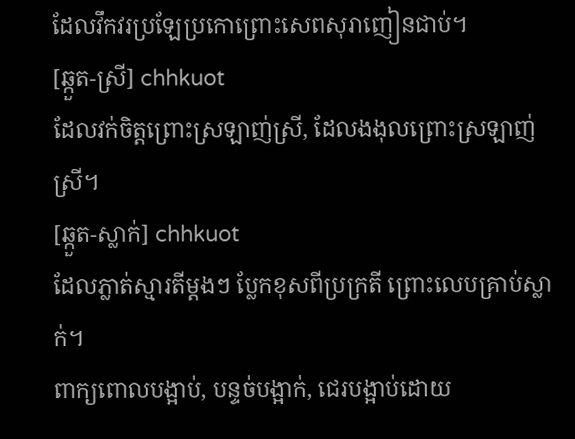ដែលវឹកវរប្រឡែប្រកោព្រោះសេពសុរាញៀនជាប់។
[ឆ្កួត-ស្រី] chhkuot
ដែលវក់ចិត្តព្រោះស្រឡាញ់ស្រី, ដែលងងុលព្រោះស្រឡាញ់ស្រី។
[ឆ្កួត-ស្លាក់] chhkuot
ដែលភ្លាត់ស្មារតីម្ដងៗ ប្លែកខុសពីប្រក្រតី ព្រោះលេបគ្រាប់ស្លាក់។
ពាក្យពោលបង្អាប់, បន្ទច់បង្អាក់, ជេរបង្អាប់ដោយ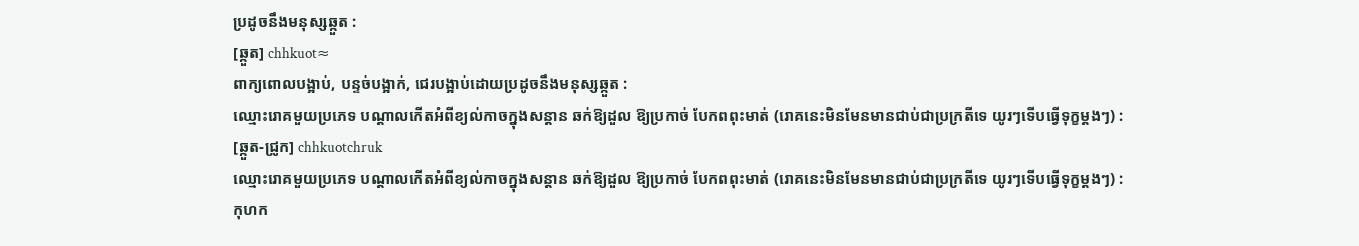ប្រដូចនឹងមនុស្សឆ្កួត :
[ឆ្កួត] chhkuot≈
ពាក្យពោលបង្អាប់, បន្ទច់បង្អាក់, ជេរបង្អាប់ដោយប្រដូចនឹងមនុស្សឆ្កួត :
ឈ្មោះរោគមួយប្រភេទ បណ្ដាលកើតអំពីខ្យល់កាចក្នុងសន្តាន ឆក់ឱ្យដួល ឱ្យប្រកាច់ បែកពពុះមាត់ (រោគនេះមិនមែនមានជាប់ជាប្រក្រតីទេ យូរៗទើបធ្វើទុក្ខម្ដងៗ) :
[ឆ្កួត-ជ្រូក] chhkuotchruk
ឈ្មោះរោគមួយប្រភេទ បណ្ដាលកើតអំពីខ្យល់កាចក្នុងសន្តាន ឆក់ឱ្យដួល ឱ្យប្រកាច់ បែកពពុះមាត់ (រោគនេះមិនមែនមានជាប់ជាប្រក្រតីទេ យូរៗទើបធ្វើទុក្ខម្ដងៗ) :
កុហក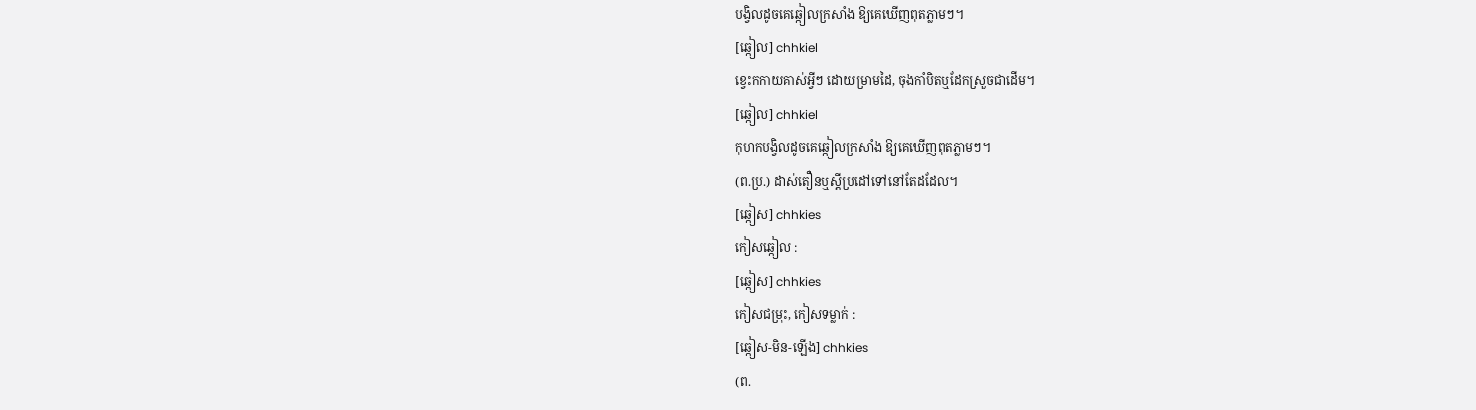បង្វិលដូចគេឆ្កៀលក្រសាំង ឱ្យគេឃើញពុតភ្លាមៗ។
[ឆ្កៀល] chhkiel
ខ្វេះកកាយគាស់អ្វីៗ ដោយម្រាមដៃ, ចុងកាំបិតឬដែកស្រួចជាដើម។
[ឆ្កៀល] chhkiel
កុហកបង្វិលដូចគេឆ្កៀលក្រសាំង ឱ្យគេឃើញពុតភ្លាមៗ។
(ព.ប្រ.) ដាស់តឿនឬស្ដីប្រដៅទៅនៅតែដដែល។
[ឆ្កៀស] chhkies
កៀសឆ្កៀល :
[ឆ្កៀស] chhkies
កៀសជម្រុះ, កៀសទម្លាក់ :
[ឆ្កៀស-មិន-ឡើង] chhkies
(ព.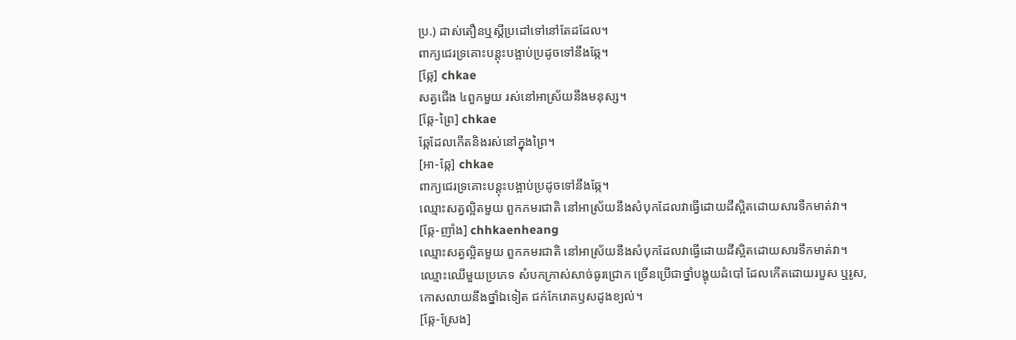ប្រ.) ដាស់តឿនឬស្ដីប្រដៅទៅនៅតែដដែល។
ពាក្យជេរទ្រគោះបន្តុះបង្អាប់ប្រដូចទៅនឹងឆ្កែ។
[ឆ្កែ] chkae
សត្វជើង ៤ពួកមួយ រស់នៅអាស្រ័យនឹងមនុស្ស។
[ឆ្កែ-ព្រៃ] chkae
ឆ្កែដែលកើតនិងរស់នៅក្នុងព្រៃ។
[អា-ឆ្កែ] chkae
ពាក្យជេរទ្រគោះបន្តុះបង្អាប់ប្រដូចទៅនឹងឆ្កែ។
ឈ្មោះសត្វល្អិតមួយ ពួកភមរជាតិ នៅអាស្រ័យនឹងសំបុកដែលវាធ្វើដោយដីស្អិតដោយសារទឹកមាត់វា។
[ឆ្កែ-ញាំង] chhkaenheang
ឈ្មោះសត្វល្អិតមួយ ពួកភមរជាតិ នៅអាស្រ័យនឹងសំបុកដែលវាធ្វើដោយដីស្អិតដោយសារទឹកមាត់វា។
ឈ្មោះឈើមួយប្រភេទ សំបកក្រាស់សាច់ធូរជ្រោក ច្រើនប្រើជាថ្នាំបង្ហុយដំបៅ ដែលកើតដោយរបួស ឬរូស, កោសលាយនឹងថ្នាំឯទៀត ជក់កែរោគឫសដូងខ្យល់។
[ឆ្កែ-ស្រែង]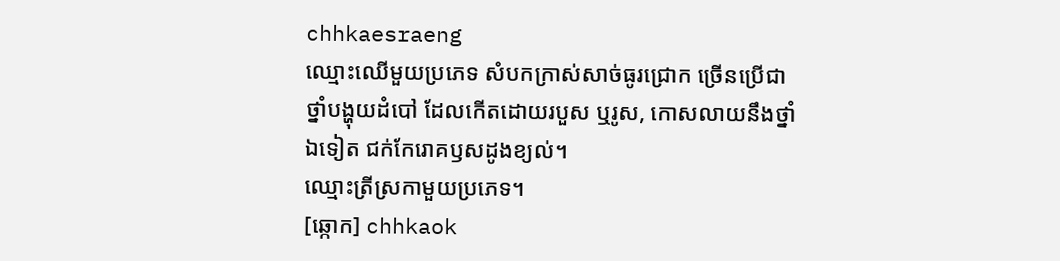chhkaesraeng
ឈ្មោះឈើមួយប្រភេទ សំបកក្រាស់សាច់ធូរជ្រោក ច្រើនប្រើជាថ្នាំបង្ហុយដំបៅ ដែលកើតដោយរបួស ឬរូស, កោសលាយនឹងថ្នាំឯទៀត ជក់កែរោគឫសដូងខ្យល់។
ឈ្មោះត្រីស្រកាមួយប្រភេទ។
[ឆ្កោក] chhkaok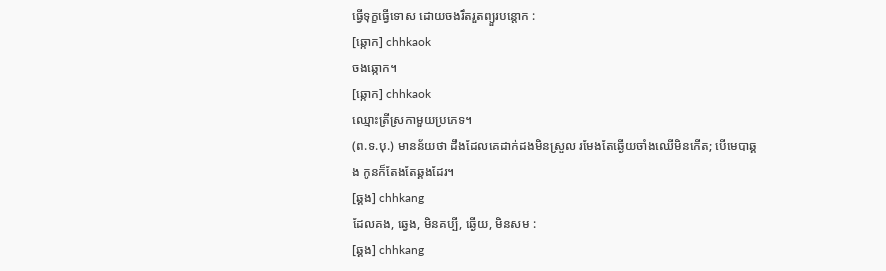ធ្វើទុក្ខធ្វើទោស ដោយចងរឹតរួតព្យួរបន្តោក :
[ឆ្កោក] chhkaok
ចងឆ្កោក។
[ឆ្កោក] chhkaok
ឈ្មោះត្រីស្រកាមួយប្រភេទ។
(ព.ទ.បុ.) មានន័យថា ដឹងដែលគេដាក់ដងមិនស្រួល រមែងតែឆ្ងើយចាំងឈើមិនកើត; បើមេបាឆ្គង កូនក៏តែងតែឆ្គងដែរ។
[ឆ្គង] chhkang
ដែលគង, ឆ្វេង, មិនគប្បី, ឆ្ងើយ, មិនសម :
[ឆ្គង] chhkang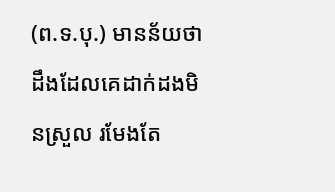(ព.ទ.បុ.) មានន័យថា ដឹងដែលគេដាក់ដងមិនស្រួល រមែងតែ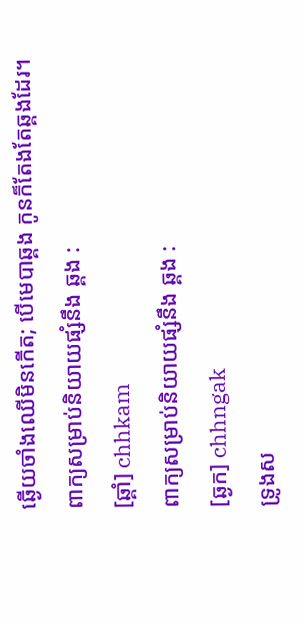ឆ្ងើយចាំងឈើមិនកើត; បើមេបាឆ្គង កូនក៏តែងតែឆ្គងដែរ។
ពាក្យសម្រាប់និយាយផ្សំនឹង ឆ្គង :
[ឆ្គាំ] chhkam
ពាក្យសម្រាប់និយាយផ្សំនឹង ឆ្គង :
[ឆ្ងក] chhngak
ទ្រូងស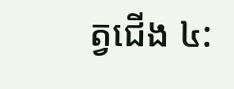ត្វជើង ៤: